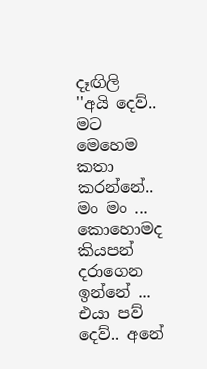දෑඟිලි
''අයි දෙව්.. මට මෙහෙම කතා කරන්නේ..
මං මං ... කොහොමද කියපන් දරාගෙන ඉන්නේ ... එයා පව් දෙව්.. අනේ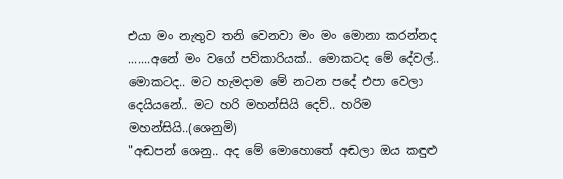එයා මං නැතුව තනි වෙනවා මං මං මොනා කරන්නද .......අනේ මං වගේ පව්කාරියක්.. මොකටද මේ දේවල්.. මොකටද.. මට හැමදාම මේ නටන පදේ එපා වෙලා දෙයියනේ.. මට හරි මහන්සියි දෙව්.. හරිම මහන්සියි..(ශෙනුමි)
"අඬපන් ශෙනු.. අද මේ මොහොතේ අඬලා ඔය කඳුළු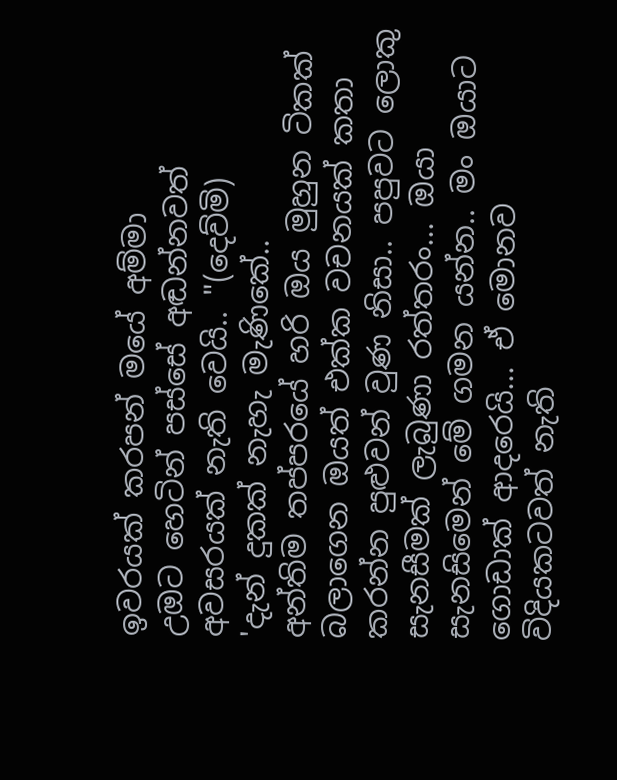ඉවරයක් කරපන් මයේ අම්මා
උඔට හෙටින් පස්සේ අඬන්නවත් අවසරයක් නැති වෙයි.. "(දෙව්මි)
'දැන් දුකක් නැහැ මැණිකේ..
අන්තිම තප්පරයේ හරි ඔය මුහුන ටිකක් බලාගෙන ඔයත් එක්ක වචනයක් කතා කරන්න පුළුවන් වුණ නිසා.. පපුවට ලොකු සැනසීමක් ලැබුණා රත්තරං... ඔයා සැනසිමෙන් මේ ගමන යන්න.. මං ඔයාට ගොඩාක් ආදරෙයි... ඒ මොනව විදියකටවත් නැති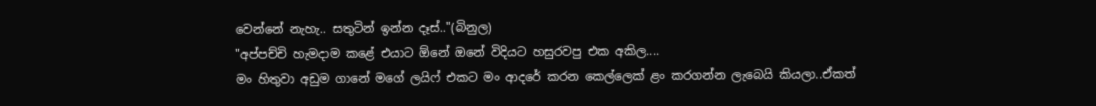වෙන්නේ නැහැ.. සතුටින් ඉන්න දෑස්.."(බිනුල)
"අප්පච්චි හැමදාම කළේ එයාට ඕනේ ඔනේ විදියට හසුරවපු එක අකිල....
මං හිතුවා අඩුම ගානේ මගේ ලයිෆ් එකට මං ආදරේ කරන කෙල්ලෙක් ළං කරගන්න ලැබෙයි කියලා..ඒකත්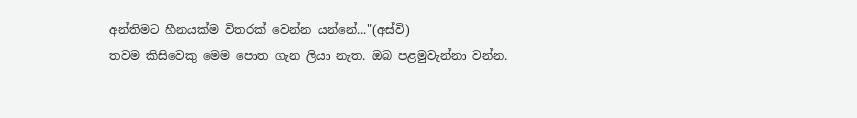අන්තිමට හීනයක්ම විතරක් වෙන්න යන්නේ..."(අස්වි)
තවම කිසිවෙකු මෙම පොත ගැන ලියා නැත. ඔබ පළමුවැන්නා වන්න.